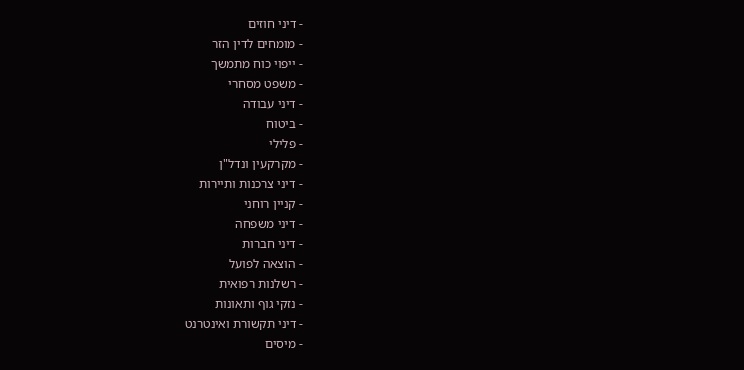- דיני חוזים
- מומחים לדין הזר
- ייפוי כוח מתמשך
- משפט מסחרי
- דיני עבודה
- ביטוח
- פלילי
- מקרקעין ונדל"ן
- דיני צרכנות ותיירות
- קניין רוחני
- דיני משפחה
- דיני חברות
- הוצאה לפועל
- רשלנות רפואית
- נזקי גוף ותאונות
- דיני תקשורת ואינטרנט
- מיסים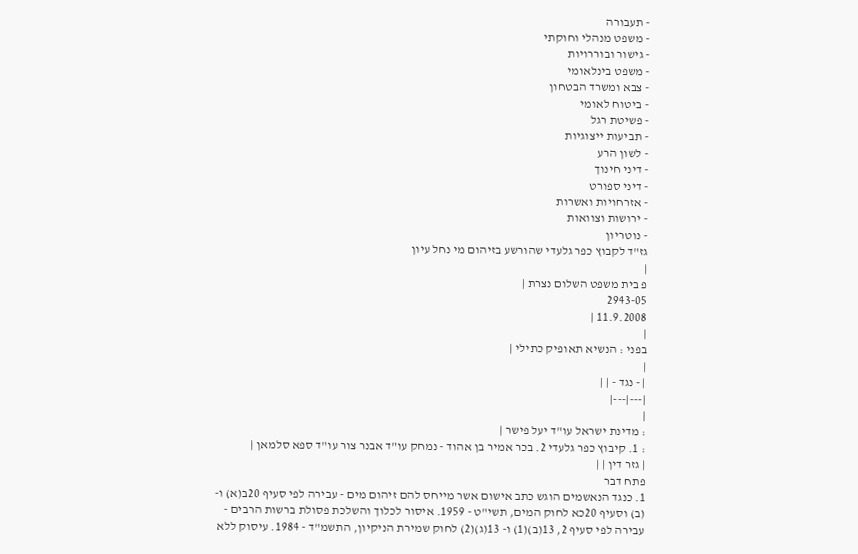- תעבורה
- משפט מנהלי וחוקתי
- גישור ובוררויות
- משפט בינלאומי
- צבא ומשרד הבטחון
- ביטוח לאומי
- פשיטת רגל
- תביעות ייצוגיות
- לשון הרע
- דיני חינוך
- דיני ספורט
- אזרחויות ואשרות
- ירושות וצוואות
- נוטריון
גז"ד לקבוץ כפר גלעדי שהורשע בזיהום מי נחל עיון
|
פ בית משפט השלום נצרת |
2943-05
11.9.2008 |
|
בפני : הנשיא תאופיק כתילי |
|
| - נגד - | |
|---|---|
|
: מדינת ישראל עו"ד יעל פישר |
: 1. קיבוץ כפר גלעדי 2. בכר אמיר בן אהוד - נמחק עו"ד אבנר צור עו"ד ספא סלמאן |
| גזר דין | |
פתח דבר
1. כנגד הנאשמים הוגש כתב אישום אשר מייחס להם זיהום מים - עבירה לפי סעיף 20ב(א) ו- (ב) וסעיף 20כא לחוק המים, תשי"ט - 1959. איסור לכלוך והשלכת פסולת ברשות הרבים - עבירה לפי סעיף 2, 13(ב)(1) ו- 13(ג)(2) לחוק שמירת הניקיון, התשמ"ד - 1984. עיסוק ללא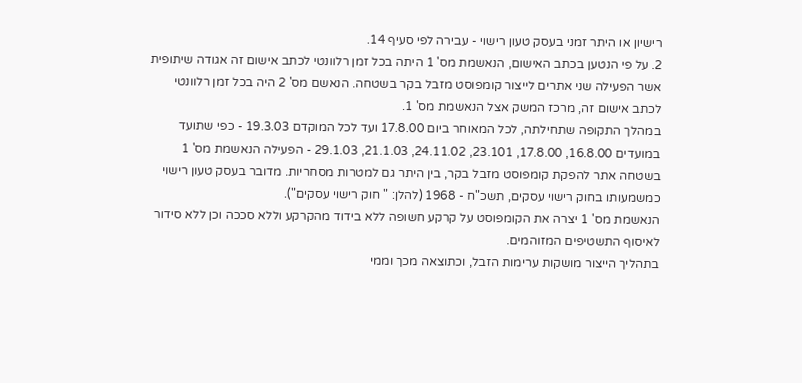רישיון או היתר זמני בעסק טעון רישוי - עבירה לפי סעיף 14.
2. על פי הנטען בכתב האישום, הנאשמת מס' 1 היתה בכל זמן רלוונטי לכתב אישום זה אגודה שיתופית אשר הפעילה שני אתרים לייצור קומפוסט מזבל בקר בשטחה. הנאשם מס' 2 היה בכל זמן רלוונטי לכתב אישום זה, מרכז המשק אצל הנאשמת מס' 1.
במהלך התקופה שתחילתה, לכל המאוחר ביום 17.8.00 ועד לכל המוקדם 19.3.03 - כפי שתועד במועדים 16.8.00, 17.8.00, 23.101, 24.11.02, 21.1.03, 29.1.03 - הפעילה הנאשמת מס' 1 בשטחה אתר להפקת קומפוסט מזבל בקר, בין היתר גם למטרות מסחריות. מדובר בעסק טעון רישוי כמשמעותו בחוק רישוי עסקים, תשכ"ח - 1968 (להלן: " חוק רישוי עסקים").
הנאשמת מס' 1 יצרה את הקומפוסט על קרקע חשופה ללא בידוד מהקרקע וללא סככה וכן ללא סידור לאיסוף התשטיפים המזוהמים.
בתהליך הייצור מושקות ערימות הזבל, וכתוצאה מכך וממי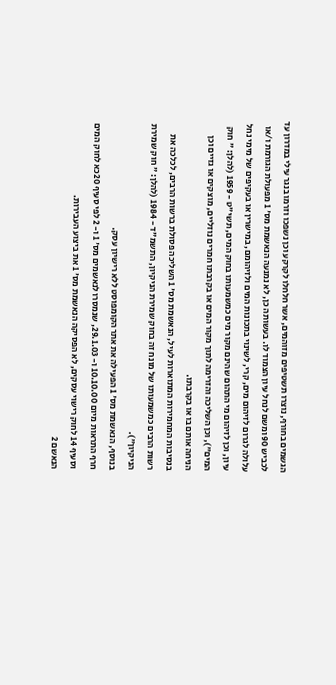הגשמים בחורף, נוצרו תשטיפים מזוהמים, אשר חלחלו לקרקע וכן נשפכו וזרמו בנגר עילי במדרון עד לכביש 90 ומשם לנחל עיון הצמוד לו. בעשותה כן, לא נמנעה הנאשמת מס' 1 מפעולת הגורמת ו/או עלולה לגרום לזיהום מים, קרי, לשינוי בתכונות המים ולזיהומם, במישרין או בעקיפים של מימי נחל עיון, וכן לזיהום מי התהום שהינם מקור מים כמשמעותו בחוק המים, תשי"ט - 1959 (להלן: " חוק המים"), וכן השליכה והזרימה לתוך מקור המים או בקרבתו חמרים נוזליים, מוצקים או גזיים וכן הניחה אותם בו או בקרבתו.
בנסיבות המחמירות המתוארות לעיל, הנאשמת מס' 1 השליכה פסולת ברשות הרבים, לכלכה את רשות הרבים כמשמעותו של מונח זה בחוק שמירת הניקיון, התשמ"ד - 1984 (להלן: " חוק שמירת הניקיון").
בנוסף, הנאשמת מס' 1 הפעילה את אתר הקומפוסט ללא רישיון עסק.
חרף התראות מיום 10.10.00 ו- 29.1.03, שנמסרו לנאשמים מס' 1 ו- 2 לפי סעיף 20כא לחוק המים וסעיף 14 לחוק רישוי עסקים, לא הפסיקה הנאשמת מס' 1 את ביצוע העבירות.
הנאשם 2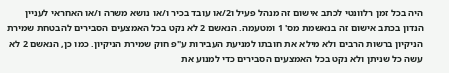היה בכל זמן רלוונטי לכתב אישום זה מנהל פעיל ו2/או עובד בכיר ו/או נושא משרה ו/או האחראי לעניין הנדון בכתב אישום זה בנאשמת מס' 1 ומטעמה. הנאשם 2 לא נקט בכל האמצעים הסבירים להבטחת שמירת הניקיון ברשות הרבים ולא מילא את חובתו למניעת העבירות ע"פ חוק שמירת הניקיון. כמו כן, הנאשם 2 לא עשה כל שניתן ולא נקט בכל האמצעים הסבירים כדי למנוע את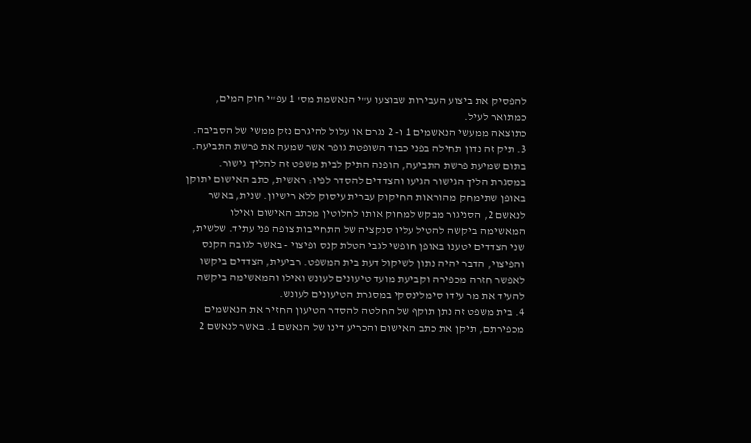להפסיק את ביצוע העבירות שבוצעו ע"י הנאשמת מס' 1 עפ"י חוק המים, כמתואר לעיל.
כתוצאה ממעשי הנאשמים 1 ו- 2 נגרם או עלול להיגרם נזק ממשי של הסביבה.
3. תיק זה נדון תחילה בפני כבוד השופטת גופר אשר שמעה את פרשת התביעה. בתום שמיעת פרשת התביעה, הופנה התיק לבית משפט זה להליך גישור. במסגרת הליך הגישור הגיעו והצדדים להסדר לפיו: ראשית, כתב האישום יתוקן באופן שתימחק מהוראות החיקוק עברית עיסוק ללא רישיון. שנית, באשר לנאשם 2, הסניגור מבקש למחוק אותו לחלוטין מכתב האישום ואילו המאשימה ביקשה להטיל עליו סנקציה של התחייבות צופה פני עתיד. שלשית, שני הצדדים יטענו באופן חופשי לגבי הטלת קנס ופיצוי - באשר לגובה הקנס והפיצוי, הדבר יהיה נתון לשיקול דעת בית המשפט. רביעית, הצדדים ביקשו לאפשר חזרה מכפירה וקביעת מועד טיעונים לעונש ואילו והמאשימה ביקשה להעיד את מר עידו סימלינסקי במסגרת הטיעונים לעונש.
4. בית משפט זה נתן תוקף של החלטה להסדר הטיעון החזיר את הנאשמים מכפירתם, תיקן את כתב האישום והכריע דינו של הנאשם 1. באשר לנאשם 2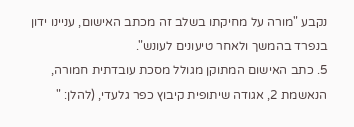נקבע "מורה על מחיקתו בשלב זה מכתב האישום, עניינו ידון בנפרד בהמשך ולאחר טיעונים לעונש".
5. כתב האישום המתוקן מגולל מסכת עובדתית חמורה, הנאשמת 2, אגודה שיתופית קיבוץ כפר גלעדי, (להלן: "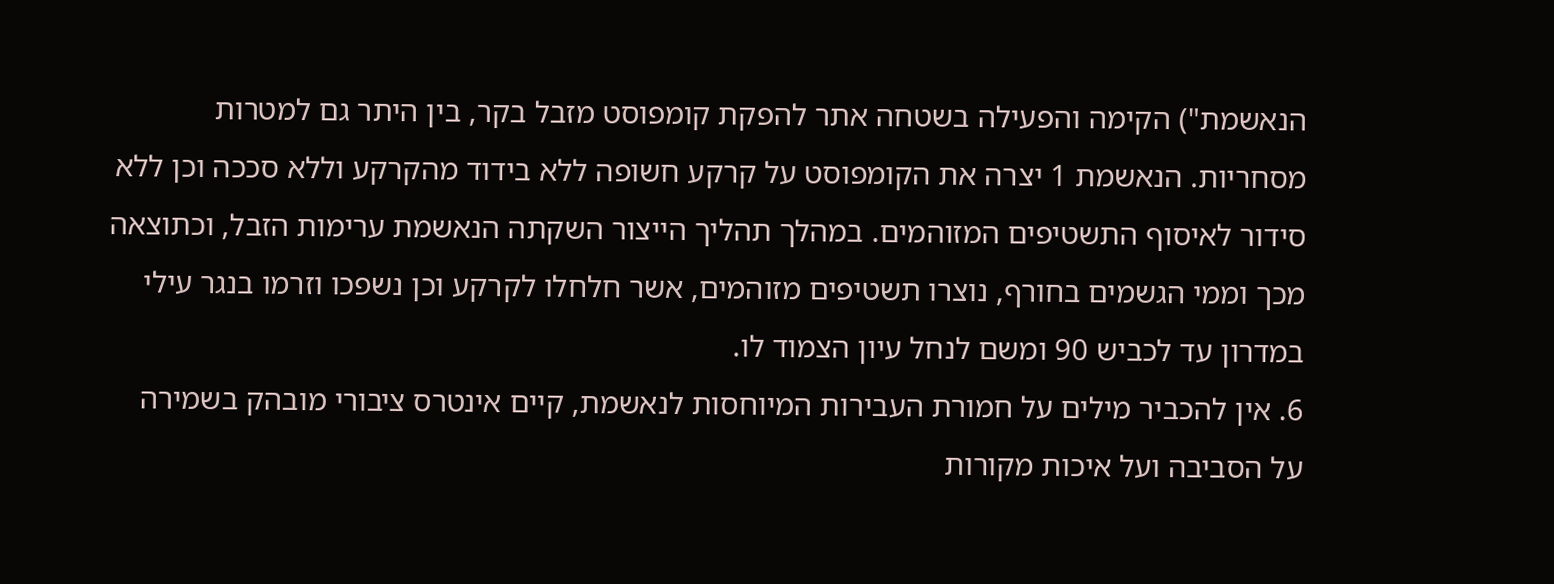הנאשמת") הקימה והפעילה בשטחה אתר להפקת קומפוסט מזבל בקר, בין היתר גם למטרות מסחריות. הנאשמת 1 יצרה את הקומפוסט על קרקע חשופה ללא בידוד מהקרקע וללא סככה וכן ללא סידור לאיסוף התשטיפים המזוהמים. במהלך תהליך הייצור השקתה הנאשמת ערימות הזבל, וכתוצאה מכך וממי הגשמים בחורף, נוצרו תשטיפים מזוהמים, אשר חלחלו לקרקע וכן נשפכו וזרמו בנגר עילי במדרון עד לכביש 90 ומשם לנחל עיון הצמוד לו.
6. אין להכביר מילים על חמורת העבירות המיוחסות לנאשמת, קיים אינטרס ציבורי מובהק בשמירה על הסביבה ועל איכות מקורות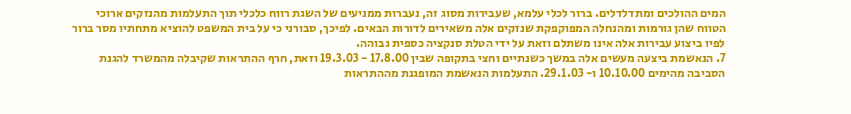המים ההולכים ומתדלדלים. ברור לכלי עלמא, שעבירות מסוג זה, נעברות ממניעים של השגת רווח כלכלי תוך התעלמות מהנזקים ארוכי הטווח שהן גורמות ומהנחלה המפוקפקת שנזקים אלה משאירים לדורות הבאים. לפיכך, סבורני כי על בית המשפט להוציא מתחתיו מסר ברור לפיו ביצוע עבירות אלה אינו משתלם וזאת על ידי הטלת סנקציה כספית גבוהה.
7. הנאשמת ביצעה מעשים אלה במשך כשנתיים וחצי בתקופה שבין 17.8.00 - 19.3.03 וזאת, חרף ההתראות שקיבלה מהמשרד להגנת הסביבה מהימים 10.10.00 ו- 29.1.03. התעלמות הנאשמת המופגנת מההתראות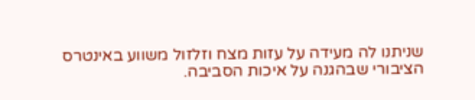שניתנו לה מעידה על עזות מצח וזלזול משווע באינטרס הציבורי שבהגנה על איכות הסביבה.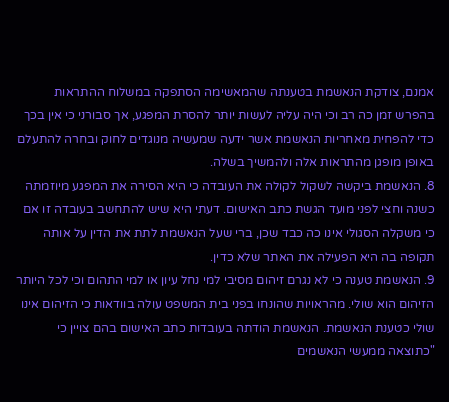אמנם, צודקת הנאשמת בטענתה שהמאשימה הסתפקה במשלוח ההתראות בהפרש זמן כה רב וכי היה עליה לעשות יותר להסרת המפגע, אך סבורני כי אין בכך כדי להפחית מאחריות הנאשמת אשר ידעה שמעשיה מנוגדים לחוק ובחרה להתעלם באופן מופגן מהתראות אלה ולהמשיך בשלה.
8. הנאשמת ביקשה לשקול לקולה את העובדה כי היא הסירה את המפגע מיוזמתה כשנה וחצי לפני מועד הגשת כתב האישום. דעתי היא שיש להתחשב בעובדה זו אם כי משקלה הסגולי אינו כה כבד שכן, ברי שעל הנאשמת לתת את הדין על אותה תקופה בה היא הפעילה את האתר שלא כדין.
9. הנאשמת טענה כי לא נגרם זיהום מסיבי למי נחל עיון או למי התהום וכי לכל היותר הזיהום הוא שולי. מהראויות שהונחו בפני בית המשפט עולה בוודאות כי הזיהום אינו שולי כטענת הנאשמת. הנאשמת הודתה בעובדות כתב האישום בהם צויין כי "כתוצאה ממעשי הנאשמים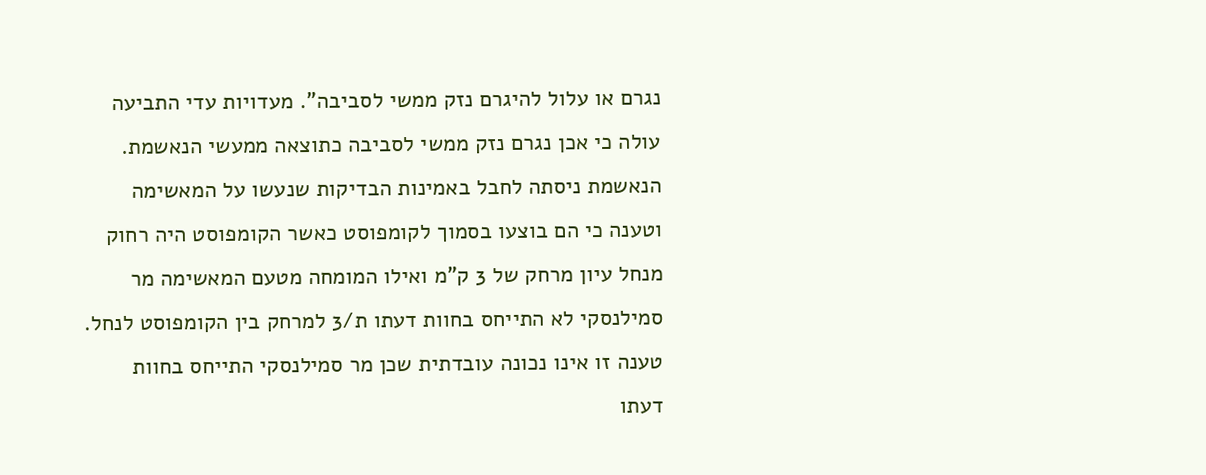נגרם או עלול להיגרם נזק ממשי לסביבה". מעדויות עדי התביעה עולה כי אכן נגרם נזק ממשי לסביבה כתוצאה ממעשי הנאשמת. הנאשמת ניסתה לחבל באמינות הבדיקות שנעשו על המאשימה וטענה כי הם בוצעו בסמוך לקומפוסט כאשר הקומפוסט היה רחוק מנחל עיון מרחק של 3 ק"מ ואילו המומחה מטעם המאשימה מר סמילנסקי לא התייחס בחוות דעתו ת/3 למרחק בין הקומפוסט לנחל. טענה זו אינו נכונה עובדתית שכן מר סמילנסקי התייחס בחוות דעתו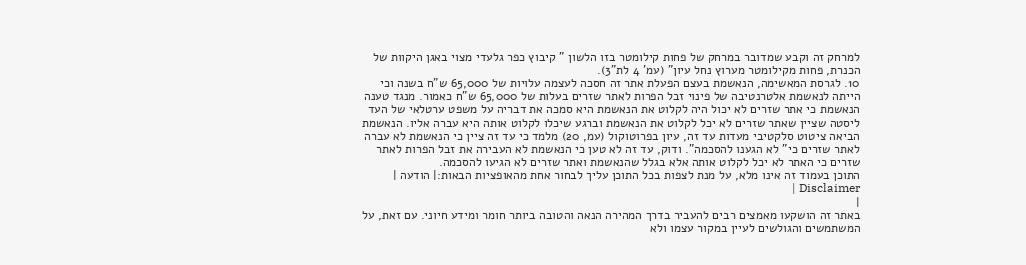למרחק זה וקבע שמדובר במרחק של פחות קילומטר בזו הלשון " קיבוץ כפר גלעדי מצוי באגן היקוות של הכנרת, פחות מקילומטר מערוץ נחל עיון" (עמ' 4 לת"3).
10. לגרסת המאשימה, הנאשמת בעצם הפעלת אתר זה חסכה לעצמה עלויות של 65,000 ש"ח בשנה וכי הייתה לנאשמת אלטרנטיבה של פינוי זבל הפרות לאתר שזרים בעלות של 65,000 ש"ח כאמור. מנגד טענה הנאשמת כי אתר שזרים לא יכול היה לקלוט את הנאשמת היא סמכה את דבריה על משפט ערטלאי של העד ליסטה שציין שאתר שזרים לא יכל לקלוט את הנאשמת וברגע שיכלו לקלוט אותה היא עברה אליו. הנאשמת הביאה ציטוט סלקטיבי מעדות עד זה, עיון בפרוטוקול (עמ, 20) מלמד כי עד זה ציין כי הנאשמת לא עברה לאתר שזרים כי" לא הגענו להסכמה". ודוק, עד זה לא טען כי הנאשמת לא העבירה את זבל הפרות לאתר שזרים כי האתר לא יכל לקלוט אותה אלא בגלל שהנאשמת ואתר שזרים לא הגיעו להסכמה.
התוכן בעמוד זה אינו מלא, על מנת לצפות בכל התוכן עליך לבחור אחת מהאופציות הבאות:| הודעה | Disclaimer |
|
באתר זה הושקעו מאמצים רבים להעביר בדרך המהירה הנאה והטובה ביותר חומר ומידע חיוני. עם זאת, על המשתמשים והגולשים לעיין במקור עצמו ולא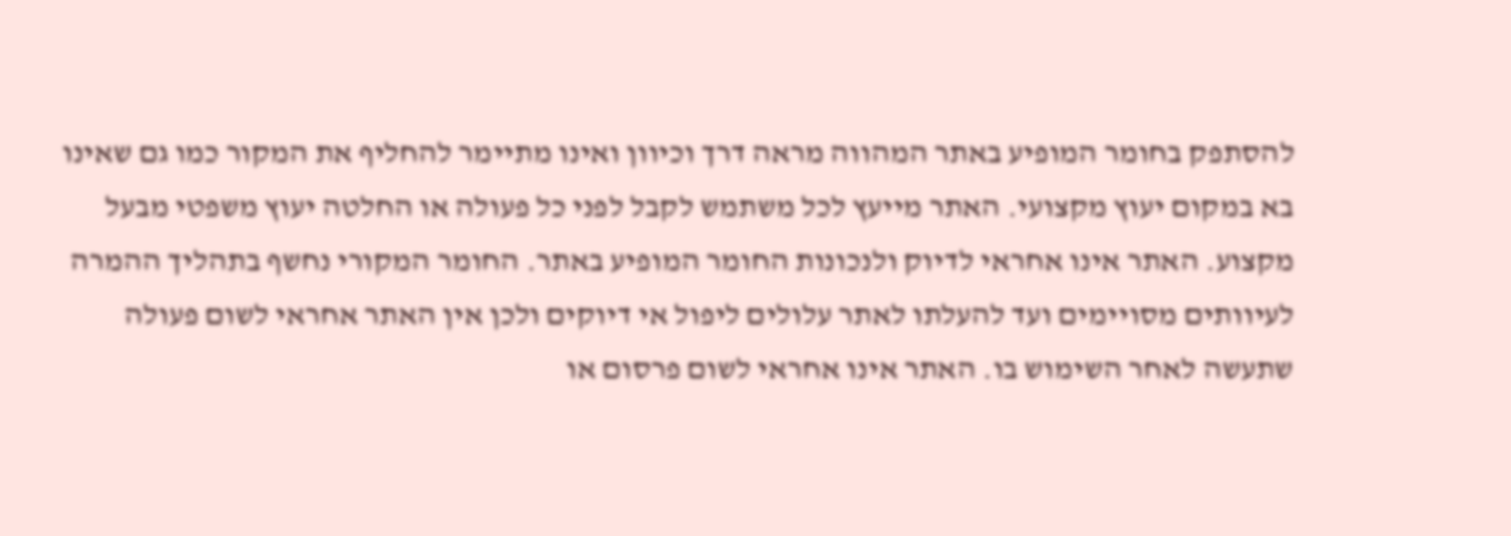להסתפק בחומר המופיע באתר המהווה מראה דרך וכיוון ואינו מתיימר להחליף את המקור כמו גם שאינו בא במקום יעוץ מקצועי. האתר מייעץ לכל משתמש לקבל לפני כל פעולה או החלטה יעוץ משפטי מבעל מקצוע. האתר אינו אחראי לדיוק ולנכונות החומר המופיע באתר. החומר המקורי נחשף בתהליך ההמרה לעיוותים מסויימים ועד להעלתו לאתר עלולים ליפול אי דיוקים ולכן אין האתר אחראי לשום פעולה שתעשה לאחר השימוש בו. האתר אינו אחראי לשום פרסום או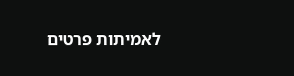לאמיתות פרטים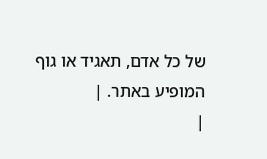של כל אדם, תאגיד או גוף המופיע באתר. |
|